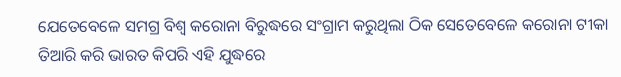ଯେତେବେଳେ ସମଗ୍ର ବିଶ୍ୱ କରୋନା ବିରୁଦ୍ଧରେ ସଂଗ୍ରାମ କରୁଥିଲା ଠିକ ସେତେବେଳେ କରୋନା ଟୀକା ତିଆରି କରି ଭାରତ କିପରି ଏହି ଯୁଦ୍ଧରେ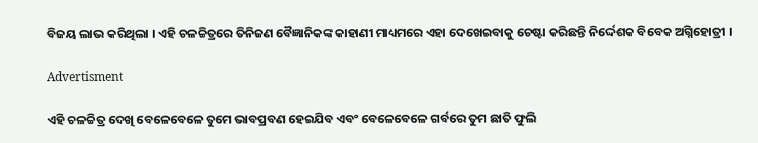ବିଜୟ ଲାଭ କରିଥିଲା । ଏହି ଚଳଚ୍ଚିତ୍ରରେ ତିନିଜଣ ବୈଜ୍ଞାନିକଙ୍କ କାହାଣୀ ମାଧ୍ୟମରେ ଏହା ଦେଖେଇବାକୁ ଚେଷ୍ଟା କରିଛନ୍ତି ନିର୍ଦ୍ଦେଶକ ବିବେକ ଅଗ୍ନିହୋତ୍ରୀ ।

Advertisment

ଏହି ଚଳଚ୍ଚିତ୍ର ଦେଖି ବେଳେବେଳେ ତୁମେ ଭାବପ୍ରବଣ ହେଇଯିବ ଏବଂ ବେଳେବେଳେ ଗର୍ବରେ ତୁମ ଛାତି ଫୁଲି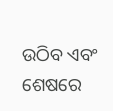ଉଠିବ ଏବଂ ଶେଷରେ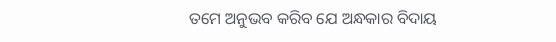ତମେ ଅନୁଭବ କରିବ ଯେ ଅନ୍ଧକାର ବିଦାୟ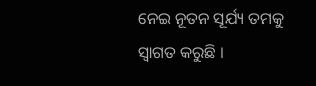ନେଇ ନୂତନ ସୂର୍ଯ୍ୟ ତମକୁ ସ୍ବାଗତ କରୁଛି ।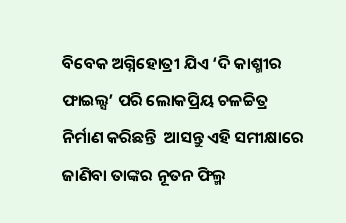ବିବେକ ଅଗ୍ନିହୋତ୍ରୀ ଯିଏ ‘ଦି କାଶ୍ମୀର ଫାଇଲ୍ସ’ ପରି ଲୋକପ୍ରିୟ ଚଳଚ୍ଚିତ୍ର ନିର୍ମାଣ କରିଛନ୍ତି  ଆସନ୍ତୁ ଏହି ସମୀକ୍ଷାରେ ଜାଣିବା ତାଙ୍କର ନୂତନ ଫିଲ୍ମ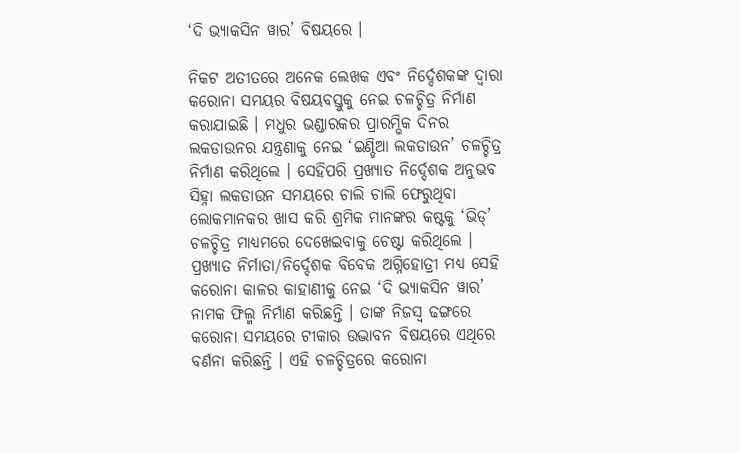‘ଦି ଭ୍ୟାକସିନ ୱାର’ ବିଷୟରେ ।

ନିକଟ ଅତୀତରେ ଅନେକ ଲେଖକ ଏବଂ ନିର୍ଦ୍ଦେଶକଙ୍କ ଦ୍ଵାରା କରୋନା ସମୟର ବିଷୟବସ୍ତୁକୁ ନେଇ ଚଳଚ୍ଚିତ୍ର ନିର୍ମାଣ କରାଯାଇଛି । ମଧୁର ଭଣ୍ଡାରକର ପ୍ରାରମ୍ଭିକ ଦିନର ଲକଡାଉନର ଯନ୍ତ୍ରଣାକୁ ନେଇ ‘ଇଣ୍ଡିଆ ଲକଡାଉନ’ ଚଳଚ୍ଚିତ୍ର ନିର୍ମାଣ କରିଥିଲେ । ସେହିପରି ପ୍ରଖ୍ୟାତ ନିର୍ଦ୍ଦେଶକ ଅନୁଭବ ସିହ୍ନା ଲକଡାଉନ ସମୟରେ ଚାଲି ଚାଲି ଫେରୁଥିବା ଲୋକମାନକର ଖାସ କରି ଶ୍ରମିକ ମାନଙ୍କର କଷ୍ଟକୁ ‘ଭିଡ୍’ ଚଳଚ୍ଚିତ୍ର ମାଧ୍ୟମରେ ଦେଖେଇବାକୁ ଚେଷ୍ଟା କରିଥିଲେ । ପ୍ରଖ୍ୟାତ ନିର୍ମାତା/ନିର୍ଦ୍ଦେଶକ ବିବେକ ଅଗ୍ନିହୋତ୍ରୀ ମଧ୍ୟ ସେହି କରୋନା କାଳର କାହାଣୀକୁ ନେଇ ‘ଦି ଭ୍ୟାକସିନ ୱାର’ ନାମକ ଫିଲ୍ମ ନିର୍ମାଣ କରିଛନ୍ତି । ତାଙ୍କ ନିଜସ୍ବ ଢଙ୍ଗରେ କରୋନା ସମୟରେ ଟୀକାର ଉଦ୍ଭାବନ ବିଷୟରେ ଏଥିରେ ବର୍ଣନା କରିଛନ୍ତି । ଏହି ଚଳଚ୍ଚିତ୍ରରେ କରୋନା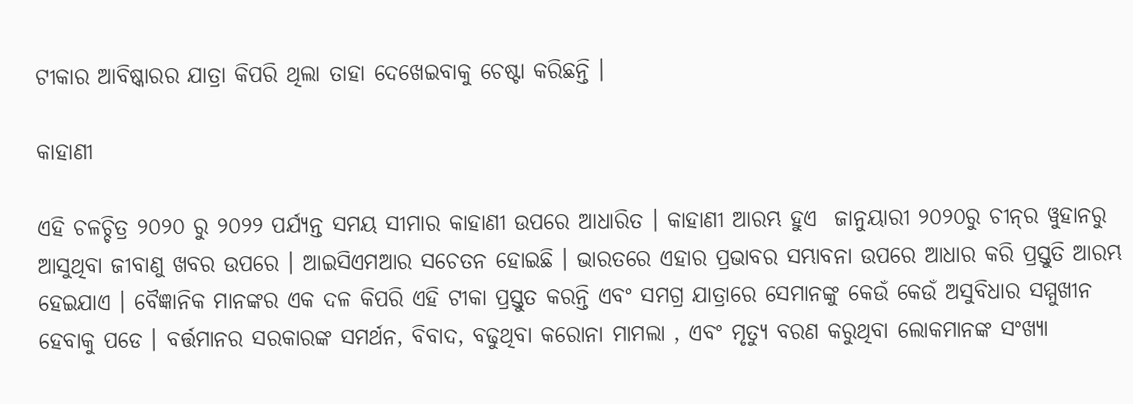ଟୀକାର ଆବିଷ୍କାରର ଯାତ୍ରା କିପରି ଥିଲା ତାହା ଦେଖେଇବାକୁ ଚେଷ୍ଟା କରିଛନ୍ତି ।

କାହାଣୀ

ଏହି ଚଳଚ୍ଚିତ୍ର ୨୦୨୦ ରୁ ୨୦୨୨ ପର୍ଯ୍ୟନ୍ତ ସମୟ ସୀମାର କାହାଣୀ ଉପରେ ଆଧାରିତ । କାହାଣୀ ଆରମ୍ଭ ହୁଏ  ଜାନୁୟାରୀ ୨୦୨୦ରୁ ଚୀନ୍‌ର ୱୁହାନରୁ ଆସୁଥିବା ଜୀବାଣୁ ଖବର ଉପରେ । ଆଇସିଏମଆର ସଚେତନ ହୋଇଛି । ଭାରତରେ ଏହାର ପ୍ରଭାବର ସମ୍ଭାବନା ଉପରେ ଆଧାର କରି ପ୍ରସ୍ତୁତି ଆରମ୍ଭ ହେଇଯାଏ । ବୈଜ୍ଞାନିକ ମାନଙ୍କର ଏକ ଦଳ କିପରି ଏହି ଟୀକା ପ୍ରସ୍ତୁତ କରନ୍ତି ଏବଂ ସମଗ୍ର ଯାତ୍ରାରେ ସେମାନଙ୍କୁ କେଉଁ କେଉଁ ଅସୁବିଧାର ସମ୍ମୁଖୀନ ହେବାକୁ ପଡେ । ବର୍ତ୍ତମାନର ସରକାରଙ୍କ ସମର୍ଥନ, ବିବାଦ, ବଢୁଥିବା କରୋନା ମାମଲା , ଏବଂ ମୃତ୍ୟୁ ବରଣ କରୁଥିବା ଲୋକମାନଙ୍କ ସଂଖ୍ୟା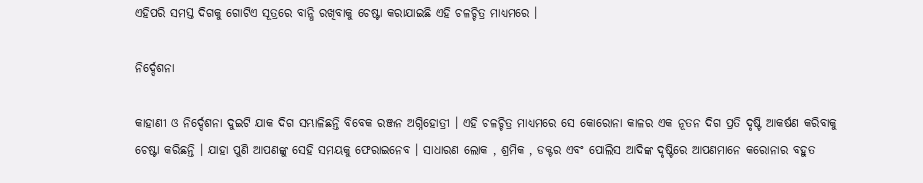ଏହିପରି ସମସ୍ତ ଦିଗକୁ ଗୋଟିଏ ସୂତ୍ରରେ ବାନ୍ଧି ରଖିବାକୁ ଚେଷ୍ଟା କରାଯାଇଛି ଏହି ଚଳଚ୍ଚିତ୍ର ମାଧ୍ୟମରେ ।

ନିର୍ଦ୍ଦେଶନା

କାହାଣୀ ଓ ନିର୍ଦ୍ଦେଶନା ଦୁଇଟି ଯାକ ଦିଗ ସମ୍ଭାଳିଛନ୍ତି ବିବେକ ରଞ୍ଜନ ଅଗ୍ନିହୋତ୍ରୀ । ଏହି ଚଳଚ୍ଚିତ୍ର ମାଧ୍ୟମରେ ସେ କୋରୋନା କାଳର ଏକ ନୂତନ ଦିଗ ପ୍ରତି ଦୃଷ୍ଟି ଆକର୍ଷଣ କରିବାକୁ ଚେଷ୍ଟା କରିଛନ୍ତି । ଯାହା ପୁଣି ଆପଣଙ୍କୁ ସେହି ସମୟକୁ ଫେରାଇନେବ । ସାଧାରଣ ଲୋକ , ଶ୍ରମିକ , ଡକ୍ଟର ଏବଂ ପୋଲିସ ଆଦିଙ୍କ ଦୃଷ୍ଟିରେ ଆପଣମାନେ କରୋନାର ବହୁତ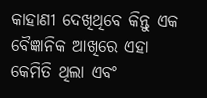କାହାଣୀ ଦେଖିଥିବେ କିନ୍ତୁ ଏକ ବୈଜ୍ଞାନିକ ଆଖିରେ ଏହା କେମିତି ଥିଲା ଏବଂ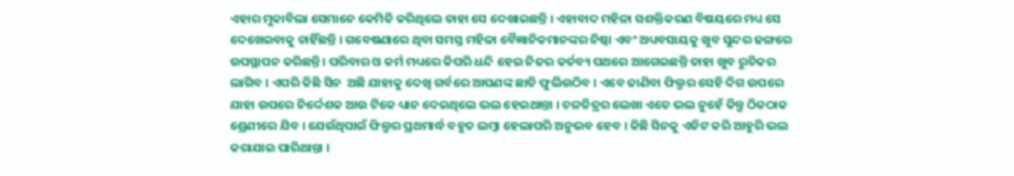ଏହାର ମୁକାବିଲା ସେମାନେ କେମିତି କରିଥିଲେ ତାହା ସେ ଦେଖାଇଛନ୍ତି । ଏହାବାଦ ମହିଳା ସଶକ୍ତିକରଣ ବିଷୟରେ ମଧ୍ୟ ସେ ଦେଖେଇବାକୁ ଚାହିଁଛନ୍ତି । ଗବେଷଣାରେ ଥିବା ସମସ୍ତ ମହିଳା ବୈଜ୍ଞାନିକମାନଙ୍କର ନିଷ୍ଠା ଏବଂ ଅଧ୍ୟବସାୟକୁ ଖୁବ ସୁନ୍ଦର ଢଙ୍ଗରେ ଉପସ୍ଥାପନ କରିଛନ୍ତି । ପରିବାର ଓ କର୍ମ ମଧ୍ୟରେ କିପରି ଧନ୍ଦି ହେଇ ନିଜର କର୍ତବ୍ୟ ପଥରେ ଆଗେଇଛନ୍ତି ତାହା ଖୁବ ରୁଚିକର ଲାଗିବ । ଏପରି କିଛି ସିନ  ଅଛି ଯାହାକୁ ଦେଖି ଗର୍ବରେ ଆପଣଙ୍କ ଛାତି ଫୁଲିଉଠିବ । ଏବେ ଜାଣିବା ଫିଲ୍ମର ସେହି ଦିଗ ଉପରେ ଯାହା ଉପରେ ନିର୍ଦ୍ଦେଶକ ଆଉ ଟିକେ ଧ୍ୟାନ ଦେଇଥିଲେ ଭଲ ହେଇଥାନ୍ତା । ଚଳଚ୍ଚିତ୍ରର ଲେଖା ଏତେ ଭଲ ନୁହେଁ କିନ୍ତୁ ଠିକଠାକ ଶ୍ରେଣୀରେ ଯିବ । ଯେଉଁଥିପାଇଁ ଫିଲ୍ମର ପ୍ରଥମାର୍ଦ୍ଧ ବହୁତ ଲମ୍ବା ହେଲାପରି ଅନୁଭବ ହେବ । କିଛି ସିନକୁ ଏଡିଟ କରି ଆହୁରି ଭଲ  କରାଯାଇ ପାରିଥାନ୍ତା ।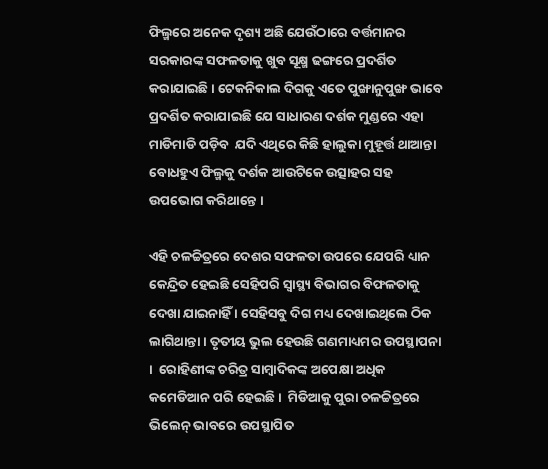ଫିଲ୍ମରେ ଅନେକ ଦୃଶ୍ୟ ଅଛି ଯେଉଁଠାରେ ବର୍ତ୍ତମାନର ସରକାରଙ୍କ ସଫଳତାକୁ ଖୁବ ସୂକ୍ଷ୍ମ ଢଙ୍ଗରେ ପ୍ରଦର୍ଶିତ କରାଯାଇଛି । ଟେକନିକାଲ ଦିଗକୁ ଏତେ ପୁଙ୍ଖାନୁପୁଙ୍ଖ ଭାବେ ପ୍ରଦର୍ଶିତ କରାଯାଇଛି ଯେ ସାଧାରଣ ଦର୍ଶକ ମୁଣ୍ଡରେ ଏହା ମାଡିମାଡି ପଡ଼ିବ  ଯଦି ଏଥିରେ କିଛି ହାଲୁକା ମୁହୂର୍ତ୍ତ ଥାଆନ୍ତା ବୋଧହୁଏ ଫିଲ୍ମକୁ ଦର୍ଶକ ଆଉଟିକେ ଉତ୍ସାହର ସହ ଉପଭୋଗ କରିଥାନ୍ତେ ।

ଏହି ଚଳଚ୍ଚିତ୍ରରେ ଦେଶର ସଫଳତା ଉପରେ ଯେପରି ଧ୍ୟାନ କେନ୍ଦ୍ରିତ ହେଇଛି ସେହିପରି ସ୍ୱାସ୍ଥ୍ୟ ବିଭାଗର ବିଫଳତାକୁ ଦେଖା ଯାଇନାହିଁ । ସେହିସବୁ ଦିଗ ମଧ୍ୟ ଦେଖାଇଥିଲେ ଠିକ ଲାଗିଥାନ୍ତା । ତୃତୀୟ ଭୁଲ ହେଉଛି ଗଣମାଧ୍ୟମର ଉପସ୍ଥାପନା ।  ରୋହିଣୀଙ୍କ ଚରିତ୍ର ସାମ୍ବାଦିକଙ୍କ ଅପେକ୍ଷା ଅଧିକ କମେଡିଆନ ପରି ହେଇଛି ।  ମିଡିଆକୁ ପୁରା ଚଳଚ୍ଚିତ୍ରରେ ଭିଲେନ୍ ଭାବରେ ଉପସ୍ଥାପିତ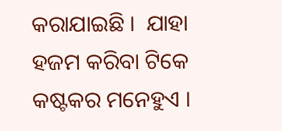କରାଯାଇଛି ।  ଯାହା ହଜମ କରିବା ଟିକେ କଷ୍ଟକର ମନେହୁଏ ।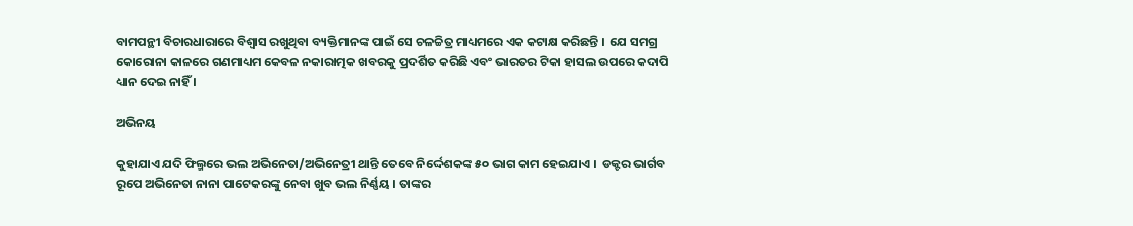ବାମପନ୍ଥୀ ବିଚାରଧାରାରେ ବିଶ୍ବାସ ରଖୁଥିବା ବ୍ୟକ୍ତିମାନଙ୍କ ପାଇଁ ସେ ଚଳଚ୍ଚିତ୍ର ମାଧ୍ୟମରେ ଏକ କଟାକ୍ଷ କରିଛନ୍ତି ।  ଯେ ସମଗ୍ର କୋରୋନା କାଳରେ ଗଣମାଧ୍ୟମ କେବଳ ନକାରାତ୍ମକ ଖବରକୁ ପ୍ରଦର୍ଶିତ କରିଛି ଏବଂ ଭାରତର ଟିକା ହାସଲ ଉପରେ କଦାପି ଧ୍ୟାନ ଦେଇ ନାହିଁ ।

ଅଭିନୟ

କୁହାଯାଏ ଯଦି ଫିଲ୍ମରେ ଭଲ ଅଭିନେତା/ଅଭିନେତ୍ରୀ ଥାନ୍ତି ତେବେ ନିର୍ଦ୍ଦେଶକଙ୍କ ୫୦ ଭାଗ କାମ ହେଇଯାଏ ।  ଡକ୍ଟର ଭାର୍ଗବ ରୂପେ ଅଭିନେତା ନାନା ପାଟେକରଙ୍କୁ ନେବା ଖୁବ ଭଲ ନିର୍ଣ୍ଣୟ । ତାଙ୍କର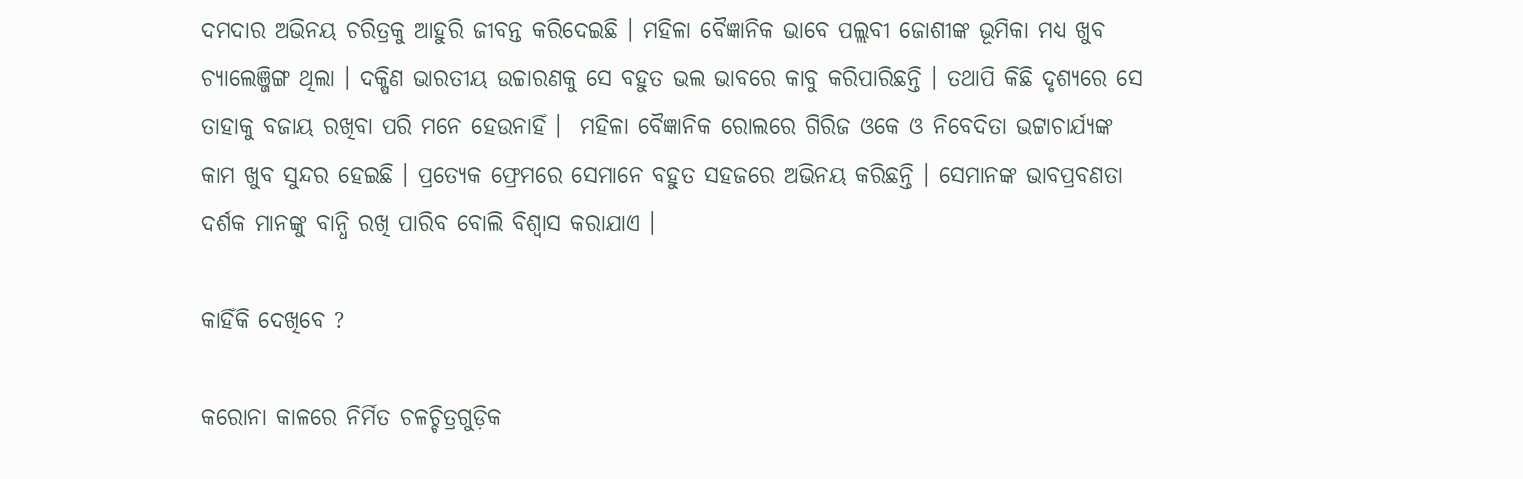ଦମଦାର ଅଭିନୟ ଚରିତ୍ରକୁ ଆହୁରି ଜୀବନ୍ତ କରିଦେଇଛି । ମହିଳା ବୈଜ୍ଞାନିକ ଭାବେ ପଲ୍ଲବୀ ଜୋଶୀଙ୍କ ଭୂମିକା ମଧ୍ୟ ଖୁବ ଚ୍ୟାଲେଞ୍ଜିଙ୍ଗ ଥିଲା । ଦକ୍ଷିଣ ଭାରତୀୟ ଉଚ୍ଚାରଣକୁ ସେ ବହୁତ ଭଲ ଭାବରେ କାବୁ କରିପାରିଛନ୍ତି । ତଥାପି କିଛି ଦୃଶ୍ୟରେ ସେ ତାହାକୁ ବଜାୟ ରଖିବା ପରି ମନେ ହେଉନାହିଁ ।  ମହିଳା ବୈଜ୍ଞାନିକ ରୋଲରେ ଗିରିଜ ଓକେ ଓ ନିବେଦିତା ଭଟ୍ଟାଚାର୍ଯ୍ୟଙ୍କ କାମ ଖୁବ ସୁନ୍ଦର ହେଇଛି । ପ୍ରତ୍ୟେକ ଫ୍ରେମରେ ସେମାନେ ବହୁତ ସହଜରେ ଅଭିନୟ କରିଛନ୍ତି । ସେମାନଙ୍କ ଭାବପ୍ରବଣତା ଦର୍ଶକ ମାନଙ୍କୁ ବାନ୍ଧି ରଖି ପାରିବ ବୋଲି ବିଶ୍ବାସ କରାଯାଏ ।

କାହିଁକି ଦେଖିବେ ?

କରୋନା କାଳରେ ନିର୍ମିତ ଚଳଚ୍ଚିତ୍ରଗୁଡ଼ିକ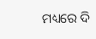ମଧ୍ୟରେ ଦି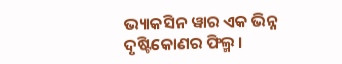ଭ୍ୟାକସିନ ୱାର ଏକ ଭିନ୍ନ ଦୃଷ୍ଟିକୋଣର ଫିଲ୍ମ ।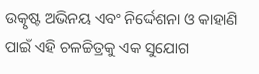ଉତ୍କୃଷ୍ଟ ଅଭିନୟ ଏବଂ ନିର୍ଦ୍ଦେଶନା ଓ କାହାଣି  ପାଇଁ ଏହି ଚଳଚ୍ଚିତ୍ରକୁ ଏକ ସୁଯୋଗ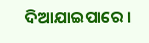ଦିଆଯାଇପାରେ ।